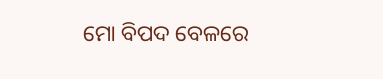ମୋ ବିପଦ ବେଳରେ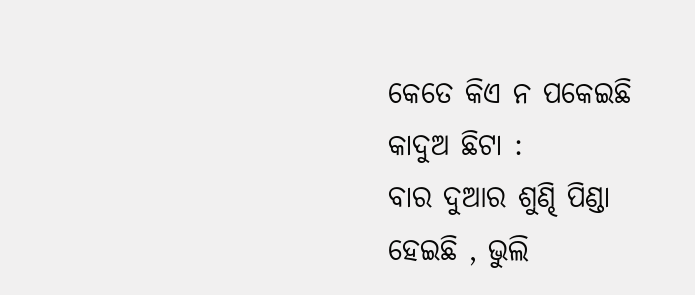କେତେ କିଏ ନ ପକେଇଛି
କାଦୁଅ ଛିଟା :
ବାର ଦୁଆର ଶୁଣ୍ଢି ପିଣ୍ଡା
ହେଇଛି , ଭୁଲି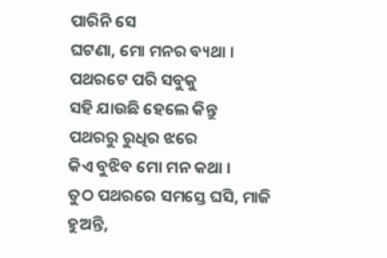ପାରିନି ସେ
ଘଟଣା, ମୋ ମନର ବ୍ୟଥା ।
ପଥରଟେ ପରି ସବୁକୁ
ସହି ଯାଉଛି ହେଲେ କିନ୍ତୁ
ପଥରରୁ ରୁଧିର ଝରେ
କିଏ ବୁଝିବ ମୋ ମନ କଥା ।
ତୁଠ ପଥରରେ ସମସ୍ତେ ଘସି, ମାଜି
ହୁଅନ୍ତି,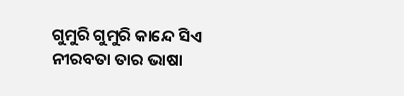ଗୁମୁରି ଗୁମୁରି କାନ୍ଦେ ସିଏ
ନୀରବତା ତାର ଭାଷା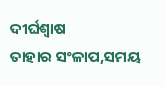ଦୀର୍ଘଶ୍ୱାଷ
ତାହାର ସଂଳାପ,ସମୟ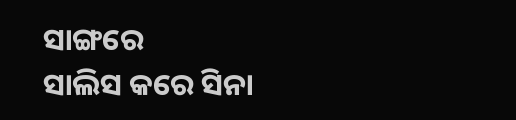ସାଙ୍ଗରେ
ସାଲିସ କରେ ସିନା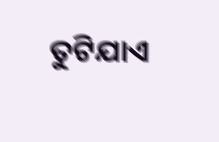ତୁଟିଯାଏ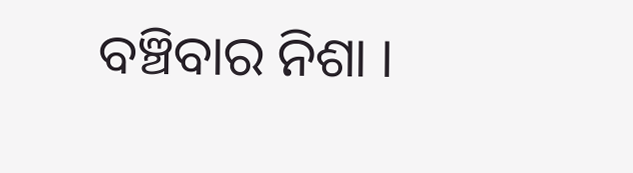ବଞ୍ଚିବାର ନିଶା ।